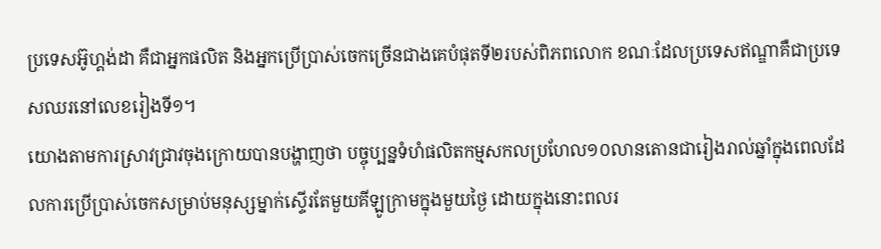ប្រទេសអ៊ូហ្គង់ដា គឺជាអ្នកផលិត និងអ្នកប្រើប្រាស់ចេកច្រើនជាងគេបំផុតទី២របស់ពិភពលោក ខណៈដែលប្រទេសឥណ្ឌាគឺជាប្រទេសឈរនៅលេខរៀងទី១។
យោងតាមការស្រាវជ្រាវចុងក្រោយបានបង្ហាញថា បច្ចុប្បន្នទំហំផលិតកម្មសកលប្រហែល១០លានតោនជារៀងរាល់ឆ្នាំក្នុងពេលដែលការប្រើប្រាស់ចេកសម្រាប់មនុស្សម្នាក់ស្ទើរតែមួយគីឡូក្រាមក្នុងមួយថ្ងៃ ដោយក្នុងនោះពលរ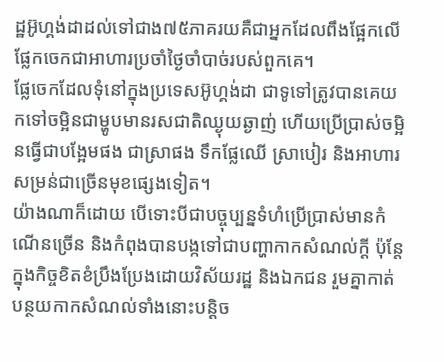ដ្ឋអ៊ូហ្គង់ដាដល់ទៅជាង៧៥ភាគរយគឺជាអ្នកដែលពឹងផ្អែកលើផ្លែកចេកជាអាហារប្រចាំថ្ងៃចាំបាច់របស់ពួកគេ។
ផ្លែចេកដែលទុំនៅក្នុងប្រទេសអ៊ូហ្គង់ដា ជាទូទៅត្រូវបានគេយកទៅចម្អិនជាម្ហូបមានរសជាតិឈ្ងុយឆ្ងាញ់ ហើយប្រើប្រាស់ចម្អិនធ្វើជាបង្អែមផង ជាស្រាផង ទឹកផ្លែឈើ ស្រាបៀរ និងអាហារសម្រន់ជាច្រើនមុខផ្សេងទៀត។
យ៉ាងណាក៏ដោយ បើទោះបីជាបច្ចុប្បន្នទំហំប្រើប្រាស់មានកំណើនច្រើន និងកំពុងបានបង្កទៅជាបញ្ហាកាកសំណល់ក្តី ប៉ុន្តែក្នុងកិច្ចខិតខំប្រឹងប្រែងដោយវិស័យរដ្ឋ និងឯកជន រួមគ្នាកាត់បន្ថយកាកសំណល់ទាំងនោះបន្តិច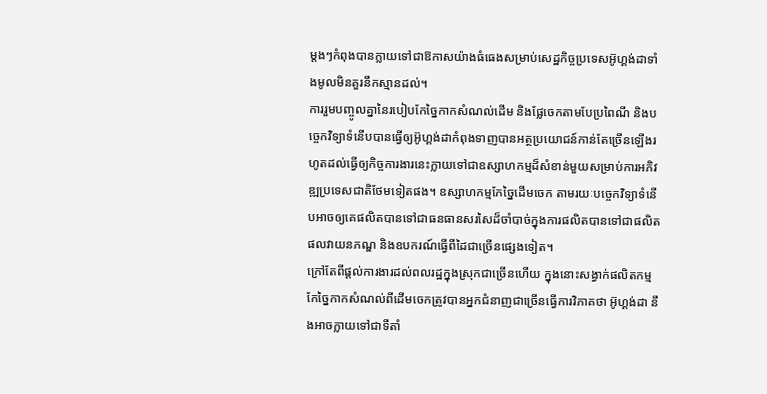ម្តងៗកំពុងបានក្លាយទៅជាឱកាសយ៉ាងធំធេងសម្រាប់សេដ្ឋកិច្ចប្រទេសអ៊ូហ្គង់ដាទាំងមូលមិនគួរនឹកស្មានដល់។
ការរួមបញ្ចូលគ្នានៃរបៀបកែច្នៃកាកសំណល់ដើម និងផ្លែចេកតាមបែប្រពៃណី និងបច្ចេកវិទ្យាទំនើបបានធ្វើឲ្យអ៊ូហ្គង់ដាកំពុងទាញបានអត្ថប្រយោជន៍កាន់តែច្រើនឡើងរហូតដល់ធ្វើឲ្យកិច្ចការងារនេះក្លាយទៅជាឧស្សាហកម្មដ៏សំខាន់មួយសម្រាប់ការអភិវឌ្ឍប្រទេសជាតិថែមទៀតផង។ ឧស្សាហកម្មកែច្នៃដើមចេក តាមរយៈបច្ចេកវិទ្យាទំនើបអាចឲ្យគេផលិតបានទៅជាធនធានសរសៃដ៏ចាំបាច់ក្នុងការផលិតបានទៅជាផលិតផលវាយនភណ្ឌ និងឧបករណ៍ធ្វើពីដៃជាច្រើនផ្សេងទៀត។
ក្រៅតែពីផ្តល់ការងារដល់ពលរដ្ឋក្នុងស្រុកជាច្រើនហើយ ក្នុងនោះសង្វាក់ផលិតកម្មកែច្នៃកាកសំណល់ពីដើមចេកត្រូវបានអ្នកជំនាញជាច្រើនធ្វើការវិភាគថា អ៊ូហ្គង់ដា នឹងអាចក្លាយទៅជាទីតាំ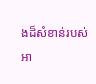ងដ៏សំខាន់របស់អា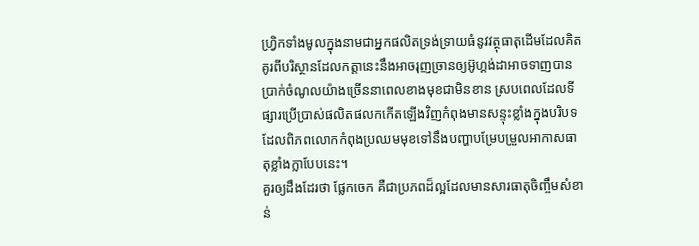ហ្វ្រិកទាំងមូលក្នុងនាមជាអ្នកផលិតទ្រង់ទ្រាយធំនូវវត្ថុធាតុដើមដែលគិតគូរពីបរិស្ថានដែលកត្តានេះនឹងអាចរុញច្រានឲ្យអ៊ូហ្គង់ដាអាចទាញបានប្រាក់ចំណូលយ៉ាងច្រើននាពេលខាងមុខជាមិនខាន ស្របពេលដែលទីផ្សារប្រើប្រាស់ផលិតផលកកើតឡើងវិញកំពុងមានសន្ទុះខ្លាំងក្នុងបរិបទដែលពិភពលោកកំពុងប្រឈមមុខទៅនឹងបញ្ហាបម្រែបម្រួលអាកាសធាតុខ្លាំងក្លាបែបនេះ។
គួរឲ្យដឹងដែរថា ផ្លែកចេក គឺជាប្រភពដ៏ល្អដែលមានសារធាតុចិញ្ចឹមសំខាន់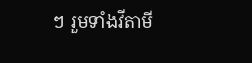ៗ រួមទាំងវីតាមី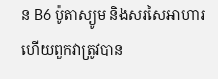ន B6 ប៉ូតាស្យូម និងសរសៃអាហារ ហើយពួកវាត្រូវបាន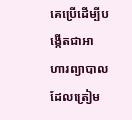គេប្រើដើម្បីបង្កើតជាអាហារព្យាបាលដែលត្រៀម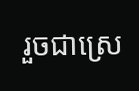រួចជាស្រេ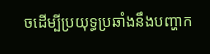ចដើម្បីប្រយុទ្ធប្រឆាំងនឹងបញ្ហាក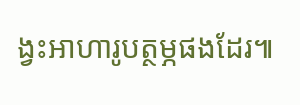ង្វះអាហារូបត្ថម្ភផងដែរ៕